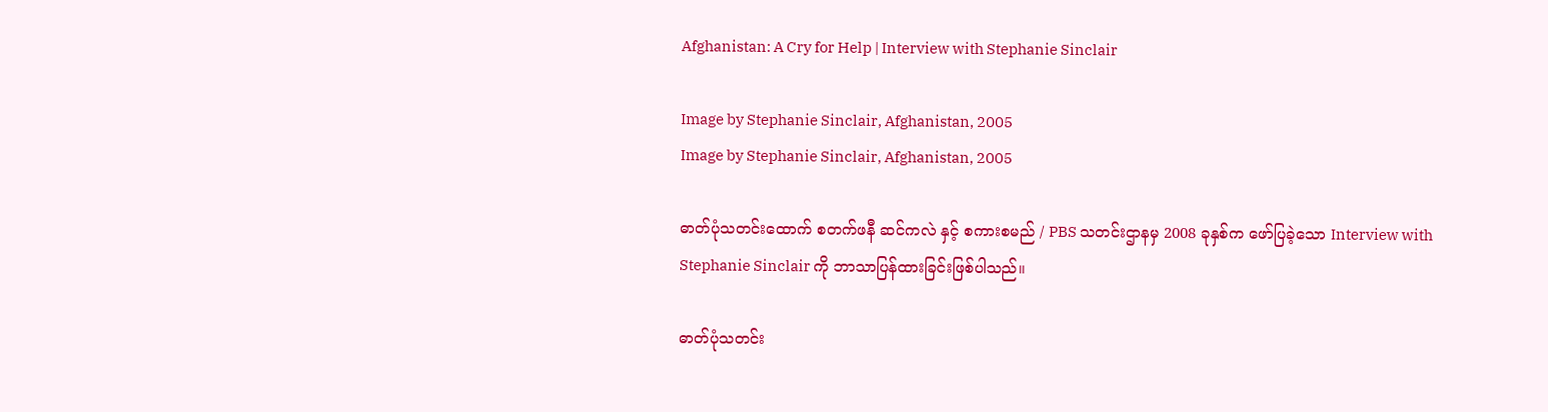Afghanistan: A Cry for Help | Interview with Stephanie Sinclair

Image by Stephanie Sinclair, Afghanistan, 2005
Image by Stephanie Sinclair, Afghanistan, 2005

ဓာတ်ပုံသတင်းထောက် စတက်ဖနီ ဆင်ကလဲ နှင့် စကားစမည် / PBS သတင်းဌာနမှ 2008 ခုနှစ်က ဖော်ပြခဲ့သော Interview with Stephanie Sinclair ကို ဘာသာပြန်ထားခြင်းဖြစ်ပါသည်။

ဓာတ်ပုံသတင်း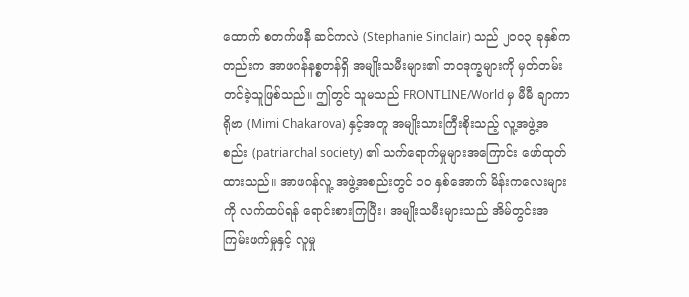ထောက် စတက်ဖနီ ဆင်ကလဲ (Stephanie Sinclair) သည် ၂၀၀၃ ခုနှစ်ကတည်းက အာဖဂန်နစ္စတန်ရှိ အမျိုးသမီးများ၏ ဘဝဒုက္ခများကို မှတ်တမ်းတင်ခဲ့သူဖြစ်သည်။ ဤတွင် သူမသည် FRONTLINE/World မှ မီမီ ချာကာရိုဗာ (Mimi Chakarova) နှင့်အတူ အမျိုးသားကြီးစိုးသည့် လူ့အဖွဲ့အစည်း (patriarchal society) ၏ သက်ရောက်မှုများအကြောင်း ဖော်ထုတ်ထားသည်။ အာဖဂန်လူ့ အဖွဲ့အစည်းတွင် ၁၀ နှစ်အောက် မိန်းကလေးများကို လက်ထပ်ရန် ရောင်းစားကြပြီး၊ အမျိုးသမီးများသည် အိမ်တွင်းအကြမ်းဖက်မှုနှင့် လူမှု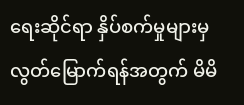ရေးဆိုင်ရာ နှိပ်စက်မှုများမှ လွတ်မြောက်ရန်အတွက် မိမိ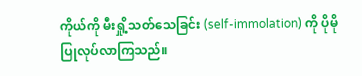ကိုယ်ကို မီးရှို့သတ်သေခြင်း (self-immolation) ကို ပိုမိုပြုလုပ်လာကြသည်။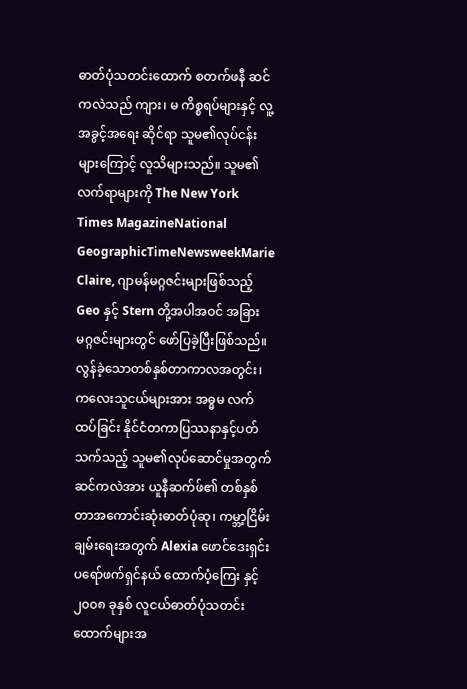ဓာတ်ပုံသတင်းထောက် စတက်ဖနီ ဆင်ကလဲသည် ကျား၊ မ ကိစ္စရပ်များနှင့် လူ့အခွင့်အရေး ဆိုင်ရာ သူမ၏လုပ်ငန်းများကြောင့် လူသိများသည်။ သူမ၏လက်ရာများကို The New York Times MagazineNational GeographicTimeNewsweekMarie Claire, ဂျာမန်မဂ္ဂဇင်းများဖြစ်သည့် Geo နှင့် Stern တို့အပါအဝင် အခြားမဂ္ဂဇင်းများတွင် ဖော်ပြခဲ့ပြီးဖြစ်သည်။ လွန်ခဲ့သောတစ်နှစ်တာကာလအတွင်း၊ ကလေးသူငယ်များအား အဓ္ဓမ လက်ထပ်ခြင်း နိုင်ငံတကာပြဿနာနှင့်ပတ်သက်သည့် သူမ၏လုပ်ဆောင်မှုအတွက် ဆင်ကလဲအား ယူနီဆက်ဖ်၏ တစ်နှစ်တာအကောင်းဆုံးဓာတ်ပုံဆု၊ ကမ္ဘာ့ငြိမ်းချမ်းရေးအတွက် Alexia ဖောင်ဒေးရှင်း ပရော်ဖက်ရှင်နယ် ထောက်ပံ့ကြေး နှင့် ၂၀၀၈ ခုနှစ် လူငယ်ဓာတ်ပုံသတင်းထောက်များအ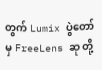တွက် Lumix ပွဲတော်မှ FreeLens ဆု တို့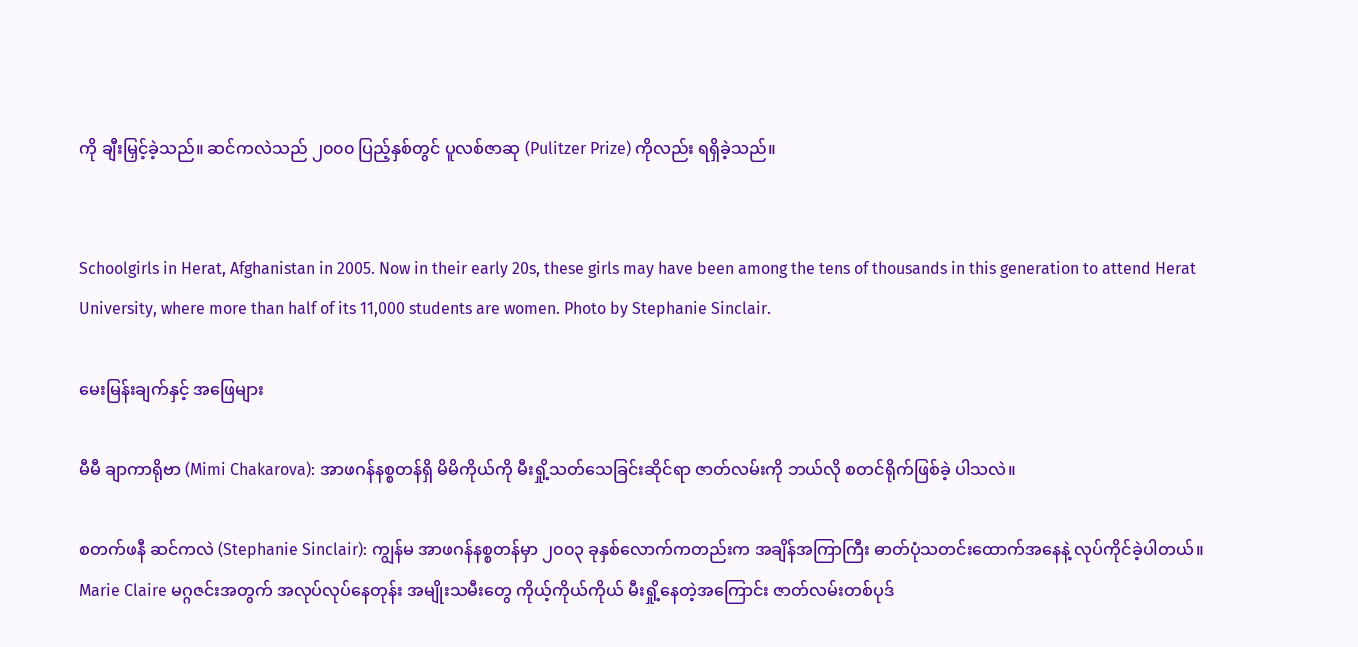ကို ချီးမြှင့်ခဲ့သည်။ ဆင်ကလဲသည် ၂၀၀၀ ပြည့်နှစ်တွင် ပူလစ်ဇာဆု (Pulitzer Prize) ကိုလည်း ရရှိခဲ့သည်။


Schoolgirls in Herat, Afghanistan in 2005. Now in their early 20s, these girls may have been among the tens of thousands in this generation to attend Herat University, where more than half of its 11,000 students are women. Photo by Stephanie Sinclair.

မေးမြန်းချက်နှင့် အဖြေများ

မီမီ ချာကာရိုဗာ (Mimi Chakarova): အာဖဂန်နစ္စတန်ရှိ မိမိကိုယ်ကို မီးရှို့သတ်သေခြင်းဆိုင်ရာ ဇာတ်လမ်းကို ဘယ်လို စတင်ရိုက်ဖြစ်ခဲ့ ပါသလဲ။

စတက်ဖနီ ဆင်ကလဲ (Stephanie Sinclair): ကျွန်မ အာဖဂန်နစ္စတန်မှာ ၂၀၀၃ ခုနှစ်လောက်ကတည်းက အချိန်အကြာကြီး ဓာတ်ပုံသတင်းထောက်အနေနဲ့ လုပ်ကိုင်ခဲ့ပါတယ်။ Marie Claire မဂ္ဂဇင်းအတွက် အလုပ်လုပ်နေတုန်း အမျိုးသမီးတွေ ကိုယ့်ကိုယ်ကိုယ် မီးရှို့နေတဲ့အကြောင်း ဇာတ်လမ်းတစ်ပုဒ်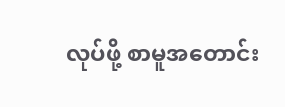လုပ်ဖို့ စာမူအတောင်း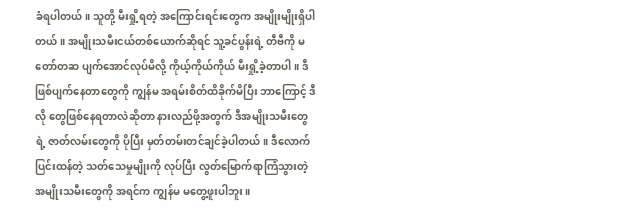ခံရပါတယ်။ သူတို့ မီးရှို့ရတဲ့ အကြောင်းရင်းတွေက အမျိုးမျိုးရှိပါတယ်။ အမျိုးသမီးငယ်တစ်ယောက်ဆိုရင် သူ့ခင်ပွန်းရဲ့ တီဗီကို မတော်တဆ ပျက်အောင်လုပ်မိလို့ ကိုယ့်ကိုယ်ကိုယ် မီးရှို့ခဲ့တာပါ။ ဒီဖြစ်ပျက်နေတာတွေကို ကျွန်မ အရမ်းစိတ်ထိခိုက်မိပြီး ဘာကြောင့် ဒီလို တွေဖြစ်နေရတာလဲဆိုတာ နားလည်ဖို့အတွက် ဒီအမျိုးသမီးတွေရဲ့ ဇာတ်လမ်းတွေကို ပိုပြီး မှတ်တမ်းတင်ချင်ခဲ့ပါတယ်။ ဒီလောက် ပြင်းထန်တဲ့ သတ်သေမှုမျိုးကို လုပ်ပြီး လွတ်မြောက်ရာကြံသွားတဲ့ အမျိုးသမီးတွေကို အရင်က ကျွန်မ မတွေ့ဖူးပါဘူး။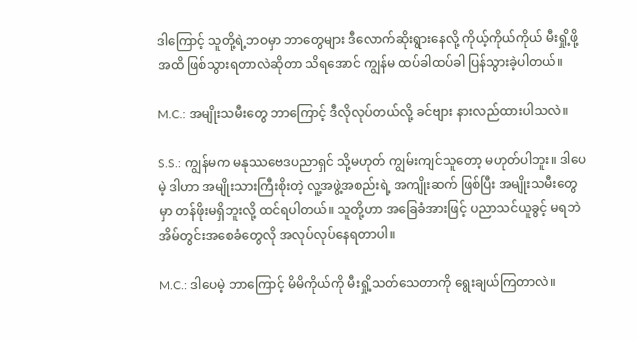ဒါကြောင့် သူတို့ရဲ့ဘဝမှာ ဘာတွေများ ဒီလောက်ဆိုးရွားနေလို့ ကိုယ့်ကိုယ်ကိုယ် မီးရှို့ဖို့အထိ ဖြစ်သွားရတာလဲဆိုတာ သိရအောင် ကျွန်မ ထပ်ခါထပ်ခါ ပြန်သွားခဲ့ပါတယ်။

M.C.: အမျိုးသမီးတွေ ဘာကြောင့် ဒီလိုလုပ်တယ်လို့ ခင်ဗျား နားလည်ထားပါသလဲ။

S.S.: ကျွန်မက မနုဿဗေဒပညာရှင် သို့မဟုတ် ကျွမ်းကျင်သူတော့ မဟုတ်ပါဘူး။ ဒါပေမဲ့ ဒါဟာ အမျိုးသားကြီးစိုးတဲ့ လူ့အဖွဲ့အစည်းရဲ့ အကျိုးဆက် ဖြစ်ပြီး အမျိုးသမီးတွေမှာ တန်ဖိုးမရှိဘူးလို့ ထင်ရပါတယ်။ သူတို့ဟာ အခြေခံအားဖြင့် ပညာသင်ယူခွင့် မရဘဲ အိမ်တွင်းအစေခံတွေလို အလုပ်လုပ်နေရတာပါ။

M.C.: ဒါပေမဲ့ ဘာကြောင့် မိမိကိုယ်ကို မီးရှို့သတ်သေတာကို ရွေးချယ်ကြတာလဲ။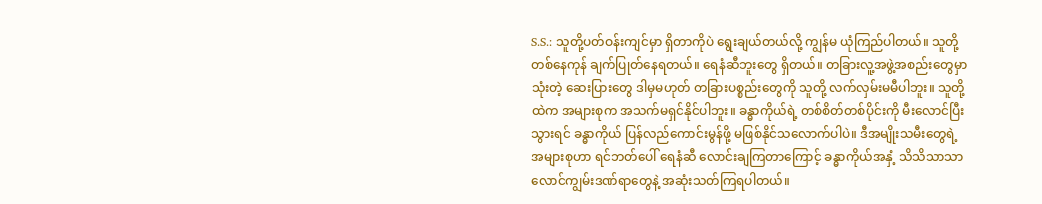S.S.: သူတို့ပတ်ဝန်းကျင်မှာ ရှိတာကိုပဲ ရွေးချယ်တယ်လို့ ကျွန်မ ယုံကြည်ပါတယ်။ သူတို့ တစ်နေကုန် ချက်ပြုတ်နေရတယ်။ ရေနံဆီဘူးတွေ ရှိတယ်။ တခြားလူ့အဖွဲ့အစည်းတွေမှာ သုံးတဲ့ ဆေးပြားတွေ ဒါမှမဟုတ် တခြားပစ္စည်းတွေကို သူတို့ လက်လှမ်းမမီပါဘူး။ သူတို့ထဲက အများစုက အသက်မရှင်နိုင်ပါဘူး။ ခန္ဓာကိုယ်ရဲ့ တစ်စိတ်တစ်ပိုင်းကို မီးလောင်ပြီးသွားရင် ခန္ဓာကိုယ် ပြန်လည်ကောင်းမွန်ဖို့ မဖြစ်နိုင်သလောက်ပါပဲ။ ဒီအမျိုးသမီးတွေရဲ့ အများစုဟာ ရင်ဘတ်ပေါ် ရေနံဆီ လောင်းချကြတာကြောင့် ခန္ဓာကိုယ်အနှံ့ သိသိသာသာ လောင်ကျွမ်းဒဏ်ရာတွေနဲ့ အဆုံးသတ်ကြရပါတယ်။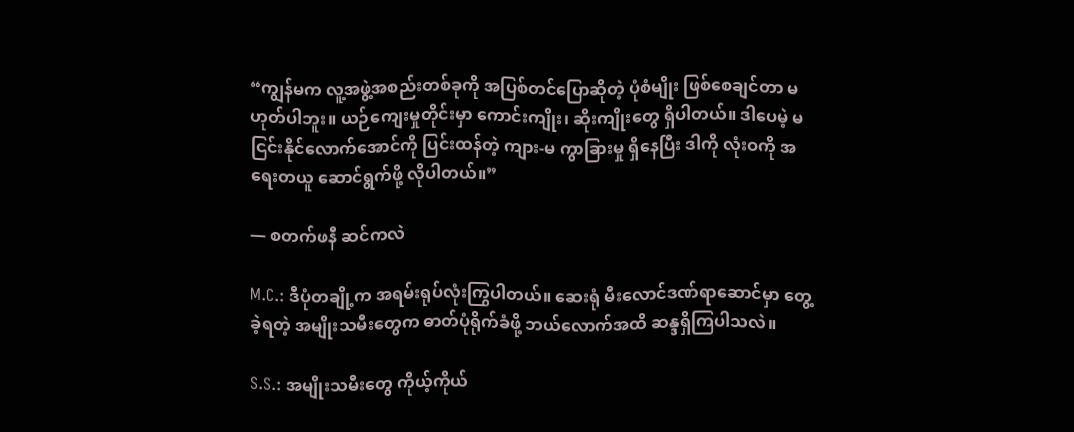“ကျွန်မက လူ့အဖွဲ့အစည်းတစ်ခုကို အပြစ်တင်ပြောဆိုတဲ့ ပုံစံမျိုး ဖြစ်စေချင်တာ မဟုတ်ပါဘူး။ ယဉ်ကျေးမှုတိုင်းမှာ ကောင်းကျိုး၊ ဆိုးကျိုးတွေ ရှိပါတယ်။ ဒါပေမဲ့ မငြင်းနိုင်လောက်အောင်ကို ပြင်းထန်တဲ့ ကျား-မ ကွာခြားမှု ရှိနေပြီး ဒါကို လုံးဝကို အရေးတယူ ဆောင်ရွက်ဖို့ လိုပါတယ်။”

— စတက်ဖနီ ဆင်ကလဲ

M.C.: ဒီပုံတချို့က အရမ်းရုပ်လုံးကြွပါတယ်။ ဆေးရုံ မီးလောင်ဒဏ်ရာဆောင်မှာ တွေ့ခဲ့ရတဲ့ အမျိုးသမီးတွေက ဓာတ်ပုံရိုက်ခံဖို့ ဘယ်လောက်အထိ ဆန္ဒရှိကြပါသလဲ။

S.S.: အမျိုးသမီးတွေ ကိုယ့်ကိုယ်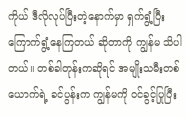ကိုယ် ဒီလိုလုပ်ပြီးတဲ့နောက်မှာ ရှက်ရွံ့ပြီး ကြောက်ရွံ့နေကြတယ် ဆိုတာကို ကျွန်မ သိပါတယ်။ တစ်ခါတုန်းကဆိုရင် အမျိုးသမီးတစ်ယောက်ရဲ့ ခင်ပွန်းက ကျွန်မကို ဝင်ခွင့်ပြုပြီး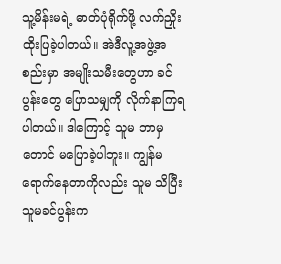သူ့မိန်းမရဲ့ ဓာတ်ပုံရိုက်ဖို့ လက်ညှိုးထိုးပြခဲ့ပါတယ်။ အဲဒီလူ့အဖွဲ့အစည်းမှာ အမျိုးသမီးတွေဟာ ခင်ပွန်းတွေ ပြောသမျှကို လိုက်နာကြရပါတယ်။ ဒါကြောင့် သူမ ဘာမှတောင် မပြောခဲ့ပါဘူး။ ကျွန်မ ရောက်နေတာကိုလည်း သူမ သိပြီး သူမခင်ပွန်းက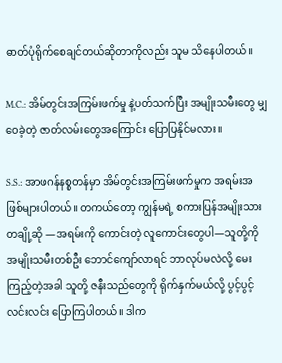ဓာတ်ပုံရိုက်စေချင်တယ်ဆိုတာကိုလည်း သူမ သိနေပါတယ်။

M.C.: အိမ်တွင်းအကြမ်းဖက်မှု နဲ့ပတ်သက်ပြီး အမျိုးသမီးတွေ မျှဝေခဲ့တဲ့ ဇာတ်လမ်းတွေအကြောင်း ပြောပြနိုင်မလား။

S.S.: အာဖဂန်နစ္စတန်မှာ အိမ်တွင်းအကြမ်းဖက်မှုက အရမ်းအဖြစ်များပါတယ်။ တကယ်တော့ ကျွန်မရဲ့ စကားပြန်အမျိုးသားတချို့ဆို —အရမ်းကို ကောင်းတဲ့ လူကောင်းတွေပါ—သူတို့ကို အမျိုးသမီးတစ်ဦး ဘောင်ကျော်လာရင် ဘာလုပ်မလဲလို့ မေးကြည့်တဲ့အခါ သူတို့ ဇနီးသည်တွေကို ရိုက်နှက်မယ်လို့ ပွင့်ပွင့်လင်းလင်း ပြောကြပါတယ်။ ဒါက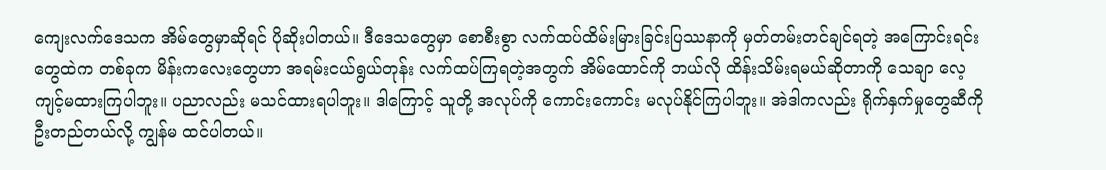ကျေးလက်ဒေသက အိမ်တွေမှာဆိုရင် ပိုဆိုးပါတယ်။ ဒီဒေသတွေမှာ စောစီးစွာ လက်ထပ်ထိမ်းမြားခြင်းပြဿနာကို မှတ်တမ်းတင်ချင်ရတဲ့ အကြောင်းရင်းတွေထဲက တစ်ခုက မိန်းကလေးတွေဟာ အရမ်းငယ်ရွယ်တုန်း လက်ထပ်ကြရတဲ့အတွက် အိမ်ထောင်ကို ဘယ်လို ထိန်းသိမ်းရမယ်ဆိုတာကို သေချာ လေ့ကျင့်မထားကြပါဘူး။ ပညာလည်း မသင်ထားရပါဘူး။ ဒါကြောင့် သူတို့ အလုပ်ကို ကောင်းကောင်း မလုပ်နိုင်ကြပါဘူး။ အဲဒါကလည်း ရိုက်နှက်မှုတွေဆီကို ဦးတည်တယ်လို့ ကျွန်မ ထင်ပါတယ်။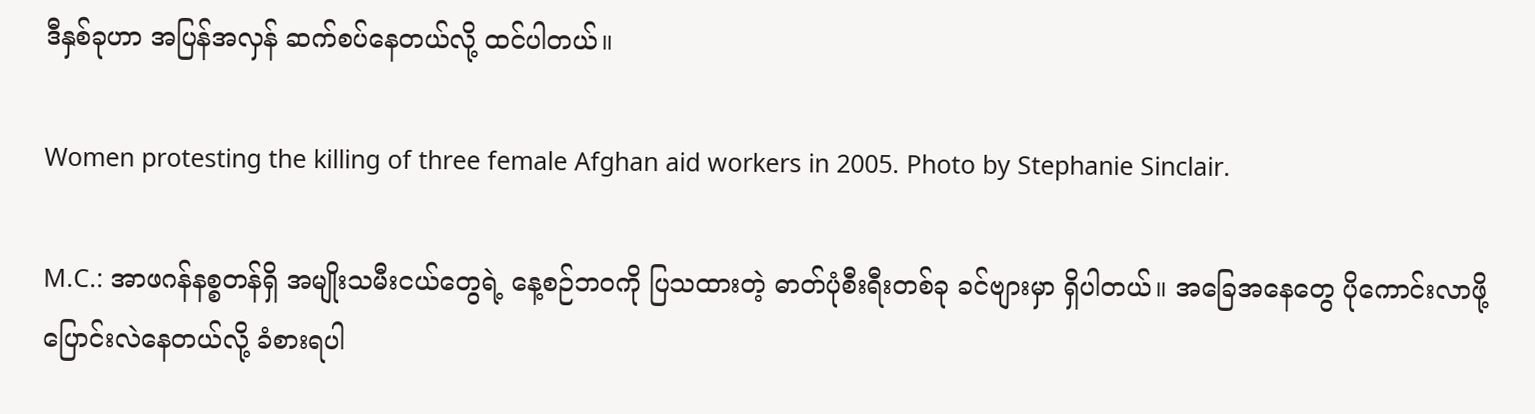ဒီနှစ်ခုဟာ အပြန်အလှန် ဆက်စပ်နေတယ်လို့ ထင်ပါတယ်။

Women protesting the killing of three female Afghan aid workers in 2005. Photo by Stephanie Sinclair.

M.C.: အာဖဂန်နစ္စတန်ရှိ အမျိုးသမီးငယ်တွေရဲ့ နေ့စဉ်ဘဝကို ပြသထားတဲ့ ဓာတ်ပုံစီးရီးတစ်ခု ခင်ဗျားမှာ ရှိပါတယ်။ အခြေအနေတွေ ပိုကောင်းလာဖို့ ပြောင်းလဲနေတယ်လို့ ခံစားရပါ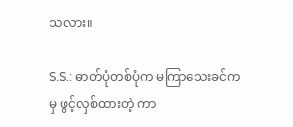သလား။

S.S.: ဓာတ်ပုံတစ်ပုံက မကြာသေးခင်ကမှ ဖွင့်လှစ်ထားတဲ့ ကာ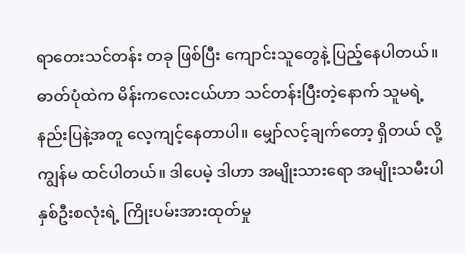ရာတေးသင်တန်း တခု ဖြစ်ပြီး ကျောင်းသူတွေနဲ့ ပြည့်နေပါတယ်။ ဓာတ်ပုံထဲက မိန်းကလေးငယ်ဟာ သင်တန်းပြီးတဲ့နောက် သူမရဲ့ နည်းပြနဲ့အတူ လေ့ကျင့်နေတာပါ။ မျှော်လင့်ချက်တော့ ရှိတယ် လို့ ကျွန်မ ထင်ပါတယ်။ ဒါပေမဲ့ ဒါဟာ အမျိုးသားရော အမျိုးသမီးပါ နှစ်ဦးစလုံးရဲ့ ကြိုးပမ်းအားထုတ်မှု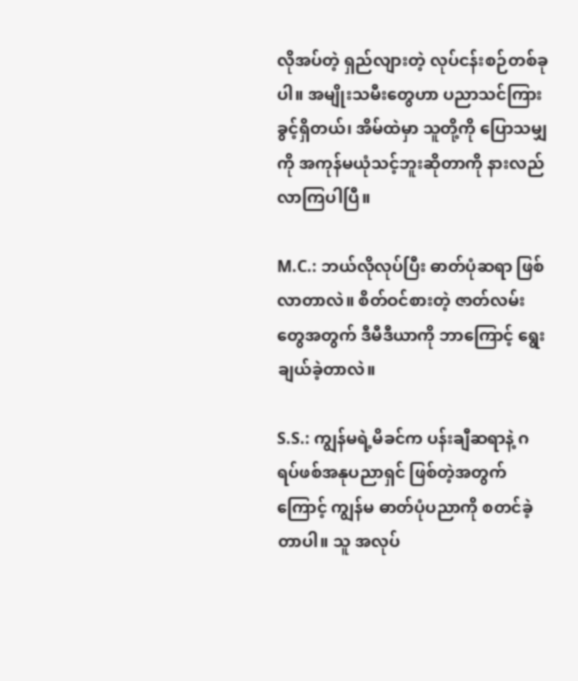လိုအပ်တဲ့ ရှည်လျားတဲ့ လုပ်ငန်းစဉ်တစ်ခုပါ။ အမျိုးသမီးတွေဟာ ပညာသင်ကြားခွင့်ရှိတယ်၊ အိမ်ထဲမှာ သူတို့ကို ပြောသမျှကို အကုန်မယုံသင့်ဘူးဆိုတာကို နားလည်လာကြပါပြီ။

M.C.: ဘယ်လိုလုပ်ပြီး ဓာတ်ပုံဆရာ ဖြစ်လာတာလဲ။ စိတ်ဝင်စားတဲ့ ဇာတ်လမ်းတွေအတွက် ဒီမီဒီယာကို ဘာကြောင့် ရွေးချယ်ခဲ့တာလဲ။

S.S.: ကျွန်မရဲ့မိခင်က ပန်းချီဆရာနဲ့ ဂရပ်ဖစ်အနုပညာရှင် ဖြစ်တဲ့အတွက်ကြောင့် ကျွန်မ ဓာတ်ပုံပညာကို စတင်ခဲ့တာပါ။ သူ အလုပ်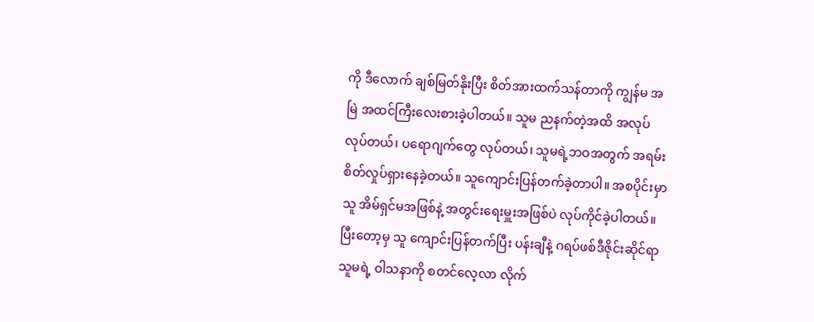ကို ဒီလောက် ချစ်မြတ်နိုးပြီး စိတ်အားထက်သန်တာကို ကျွန်မ အမြဲ အထင်ကြီးလေးစားခဲ့ပါတယ်။ သူမ ညနက်တဲ့အထိ အလုပ်လုပ်တယ်၊ ပရောဂျက်တွေ လုပ်တယ်၊ သူမရဲ့ဘဝအတွက် အရမ်းစိတ်လှုပ်ရှားနေခဲ့တယ်။ သူကျောင်းပြန်တက်ခဲ့တာပါ။ အစပိုင်းမှာ သူ အိမ်ရှင်မအဖြစ်နဲ့ အတွင်းရေးမှူးအဖြစ်ပဲ လုပ်ကိုင်ခဲ့ပါတယ်။ ပြီးတော့မှ သူ ကျောင်းပြန်တက်ပြီး ပန်းချီနဲ့ ဂရပ်ဖစ်ဒီဇိုင်းဆိုင်ရာ သူမရဲ့ ဝါသနာကို စတင်လေ့လာ လိုက်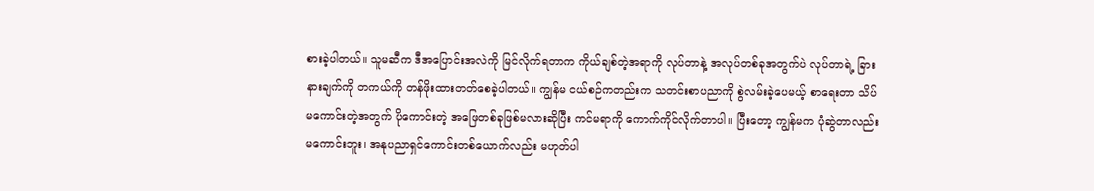စားခဲ့ပါတယ်။ သူမဆီက ဒီအပြောင်းအလဲကို မြင်လိုက်ရတာက ကိုယ်ချစ်တဲ့အရာကို လုပ်တာနဲ့ အလုပ်တစ်ခုအတွက်ပဲ လုပ်တာရဲ့ ခြားနားချက်ကို တကယ်ကို တန်ဖိုးထားတတ်စေခဲ့ပါတယ်။ ကျွန်မ ငယ်စဉ်ကတည်းက သတင်းစာပညာကို စွဲလမ်းခဲ့ပေမယ့် စာရေးတာ သိပ်မကောင်းတဲ့အတွက် ပိုကောင်းတဲ့ အဖြေတစ်ခုဖြစ်မလားဆိုပြီး ကင်မရာကို ကောက်ကိုင်လိုက်တာပါ။ ပြီးတော့ ကျွန်မက ပုံဆွဲတာလည်း မကောင်းဘူး၊ အနုပညာရှင်ကောင်းတစ်ယောက်လည်း မဟုတ်ပါ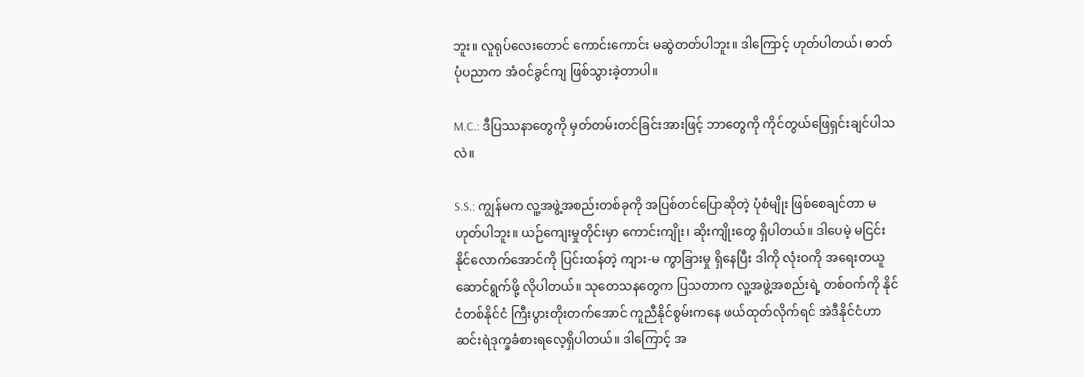ဘူး။ လူရုပ်လေးတောင် ကောင်းကောင်း မဆွဲတတ်ပါဘူး။ ဒါကြောင့် ဟုတ်ပါတယ်၊ ဓာတ်ပုံပညာက အံဝင်ခွင်ကျ ဖြစ်သွားခဲ့တာပါ။

M.C.: ဒီပြဿနာတွေကို မှတ်တမ်းတင်ခြင်းအားဖြင့် ဘာတွေကို ကိုင်တွယ်ဖြေရှင်းချင်ပါသလဲ။

S.S.: ကျွန်မက လူ့အဖွဲ့အစည်းတစ်ခုကို အပြစ်တင်ပြောဆိုတဲ့ ပုံစံမျိုး ဖြစ်စေချင်တာ မဟုတ်ပါဘူး။ ယဉ်ကျေးမှုတိုင်းမှာ ကောင်းကျိုး၊ ဆိုးကျိုးတွေ ရှိပါတယ်။ ဒါပေမဲ့ မငြင်းနိုင်လောက်အောင်ကို ပြင်းထန်တဲ့ ကျား-မ ကွာခြားမှု ရှိနေပြီး ဒါကို လုံးဝကို အရေးတယူ ဆောင်ရွက်ဖို့ လိုပါတယ်။ သုတေသနတွေက ပြသတာက လူ့အဖွဲ့အစည်းရဲ့ တစ်ဝက်ကို နိုင်ငံတစ်နိုင်ငံ ကြီးပွားတိုးတက်အောင် ကူညီနိုင်စွမ်းကနေ ဖယ်ထုတ်လိုက်ရင် အဲဒီနိုင်ငံဟာ ဆင်းရဲဒုက္ခခံစားရလေ့ရှိပါတယ်။ ဒါကြောင့် အ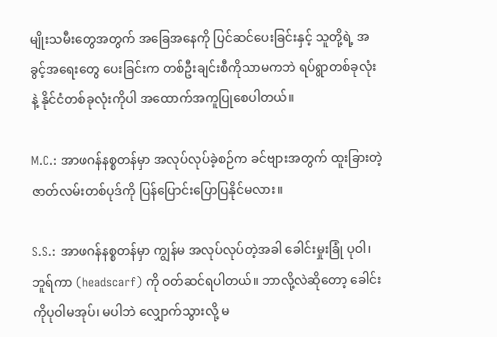မျိုးသမီးတွေအတွက် အခြေအနေကို ပြင်ဆင်ပေးခြင်းနှင့် သူတို့ရဲ့ အခွင့်အရေးတွေ ပေးခြင်းက တစ်ဦးချင်းစီကိုသာမကဘဲ ရပ်ရွာတစ်ခုလုံးနဲ့ နိုင်ငံတစ်ခုလုံးကိုပါ အထောက်အကူပြုစေပါတယ်။

M.C.: အာဖဂန်နစ္စတန်မှာ အလုပ်လုပ်ခဲ့စဉ်က ခင်ဗျားအတွက် ထူးခြားတဲ့ ဇာတ်လမ်းတစ်ပုဒ်ကို ပြန်ပြောင်းပြောပြနိုင်မလား။

S.S.: အာဖဂန်နစ္စတန်မှာ ကျွန်မ အလုပ်လုပ်တဲ့အခါ ခေါင်းမှုးခြုံ ပုဝါ၊ ဘူရ်ကာ (headscarf) ကို ဝတ်ဆင်ရပါတယ်။ ဘာလို့လဲဆိုတော့ ခေါင်းကိုပုဝါမအုပ်၊ မပါဘဲ လျှောက်သွားလို့ မ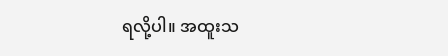ရလို့ပါ။ အထူးသ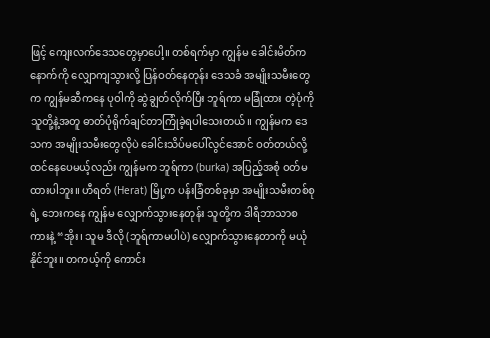ဖြင့် ကျေးလက်ဒေသတွေမှာပေါ့။ တစ်ရက်မှာ ကျွန်မ ခေါင်းမိတ်က နောက်ကို လျှောကျသွားလို့ ပြန်ဝတ်နေတုန်း ဒေသခံ အမျိုးသမီးတွေက ကျွန်မဆီကနေ ပုဝါကို ဆွဲချွတ်လိုက်ပြီး ဘူရ်ကာ မခြုံထား တဲ့ပုံကို သူတို့နဲ့အတူ ဓာတ်ပုံရိုက်ချင်တာကြုံခဲ့ရပါသေးတယ်။ ကျွန်မက ဒေသက အမျိုးသမီးတွေလိုပဲ ခေါင်းသိပ်မပေါ်လွင်အောင် ဝတ်တယ်လို့ ထင်နေပေမယ့်လည်း ကျွန်မက ဘူရ်ကာ (burka) အပြည့်အစုံ ဝတ်မထားပါဘူး။ ဟီရတ် (Herat) မြို့က ပန်းခြံတစ်ခုမှာ အမျိုးသမီးတစ်စုရဲ့ ဘေးကနေ ကျွန်မ လျှောက်သွားနေတုန်း သူတို့က ဒါရီဘာသာစကားနဲ့ “အိုး၊ သူမ ဒီလို (ဘူရ်ကာမပါပဲ) လျှောက်သွားနေတာကို မယုံနိုင်ဘူး။ တကယ့်ကို ကောင်း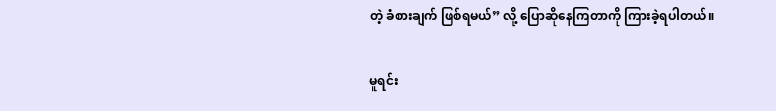တဲ့ ခံစားချက် ဖြစ်ရမယ်” လို့ ပြောဆိုနေကြတာကို ကြားခဲ့ရပါတယ်။

မူရင်း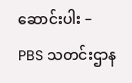ဆောင်းပါး – PBS သတင်းဌာန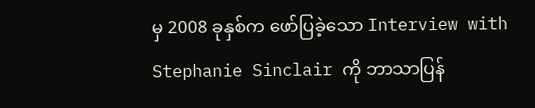မှ 2008 ခုနှစ်က ဖော်ပြခဲ့သော Interview with Stephanie Sinclair ကို ဘာသာပြန်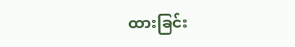ထားခြင်း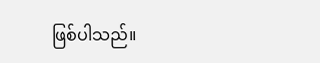ဖြစ်ပါသည်။